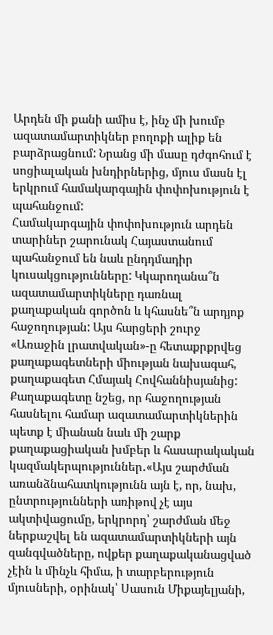Արդեն մի քանի ամիս է, ինչ մի խումբ ազատամարտիկներ բողոքի ալիք են բարձրացնում: Նրանց մի մասը դժգոհում է սոցիալական խնդիրներից, մյուս մասն էլ երկրում համակարգային փոփոխություն է պահանջում:
Համակարգային փոփոխություն արդեն տարիներ շարունակ Հայաստանում պահանջում են նաև ընդդմադիր կուսակցությունները: Կկարողանա՞ն ազատամարտիկները դառնալ քաղաքական գործոն և կհասնե՞ն արդյոք հաջողության: Այս հարցերի շուրջ «Առաջին լրատվական»-ը հետաքրքրվեց քաղաքագետների միության նախագահ, քաղաքագետ Հմայակ Հովհաննիսյանից:
Քաղաքագետը նշեց, որ հաջողության հասնելու համար ազատամարտիկներին պետք է միանան նաև մի շարք քաղաքացիական խմբեր և հասարակական կազմակերպություններ․«Այս շարժման առանձնահատկությունն այն է, որ, նախ, ընտրությունների առիթով չէ այս ակտիվացումը, երկրորդ՝ շարժման մեջ ներքաշվել են ազատամարտիկների այն զանգվածները, ովքեր քաղաքականացված չէին և մինչև հիմա, ի տարբերություն մյուսների, օրինակ՝ Սասուն Միքայելյանի,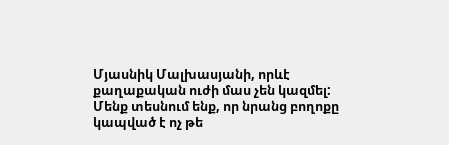Մյասնիկ Մալխասյանի, որևէ քաղաքական ուժի մաս չեն կազմել:
Մենք տեսնում ենք, որ նրանց բողոքը կապված է ոչ թե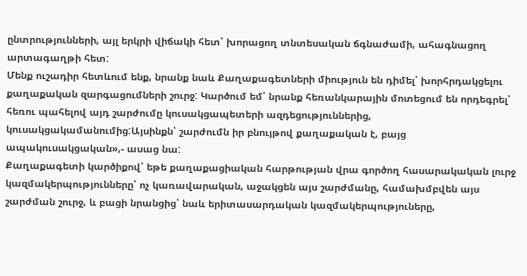ընտրությունների, այլ երկրի վիճակի հետ՝ խորացող տնտեսական ճգնաժամի, ահագնացող արտագաղթի հետ:
Մենք ուշադիր հետևում ենք, նրանք նաև Քաղաքագետների միություն են դիմել՝ խորհրդակցելու քաղաքական զարգացումների շուրջ: Կարծում եմ՝ նրանք հեռանկարային մոտեցում են որդեգրել՝ հեռու պահելով այդ շարժումը կուսակցապետերի ազդեցություններից, կուսակցակամանումից:Այսինքն՝ շարժումն իր բնույթով քաղաքական է, բայց ապակուսակցական»,- ասաց նա:
Քաղաքագետի կարծիքով՝ եթե քաղաքացիական հարթության վրա գործող հասարակական լուրջ կազմակերպությունները՝ ոչ կառավարական, աջակցեն այս շարժմանը, համախմբվեն այս շարժման շուրջ, և բացի նրանցից՝ նաև երիտասարդական կազմակերպություները,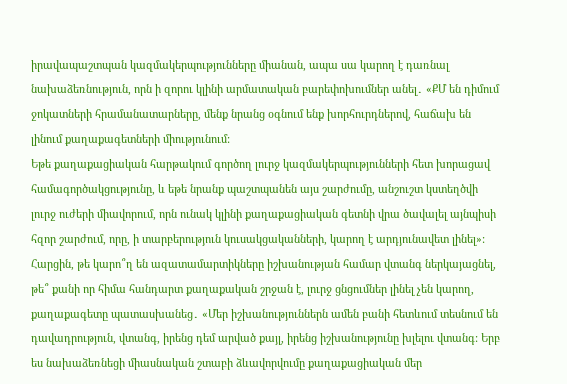իրավապաշտպան կազմակերպությունները միանան, ապա սա կարող է դառնալ նախաձեռնություն, որն ի զորու կլինի արմատական բարեփոխումներ անել․ «ՔՄ են դիմում ջոկատների հրամանատարները, մենք նրանց օգնում ենք խորհուրդներով, հաճախ են լինում քաղաքագետների միությունում:
Եթե քաղաքացիական հարթակում գործող լուրջ կազմակերպությունների հետ խորացավ համագործակցությունը, և եթե նրանք պաշտպանեն այս շարժումը, անշուշտ կստեղծվի լուրջ ուժերի միավորում, որն ունակ կլինի քաղաքացիական գետնի վրա ծավալել այնպիսի հզոր շարժում, որը, ի տարբերություն կուսակցականների, կարող է արդյունավետ լինել»:
Հարցին, թե կարո՞ղ են ազատամարտիկները իշխանության համար վտանգ ներկայացնել, թե՞ քանի որ հիմա հանդարտ քաղաքական շրջան է, լուրջ ցնցումներ լինել չեն կարող, քաղաքագետը պատասխանեց․ «Մեր իշխանություններն ամեն բանի հետևում տեսնում են դավադրություն, վտանգ, իրենց դեմ արված քայլ, իրենց իշխանությունը խլելու վտանգ: Երբ ես նախաձեռնեցի միասնական շտաբի ձևավորվումը քաղաքացիական մեր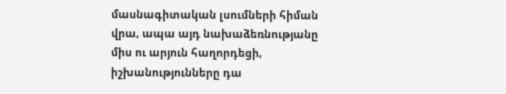մասնագիտական լսումների հիման վրա, ապա այդ նախաձեռնությանը միս ու արյուն հաղորդեցի, իշխանությունները դա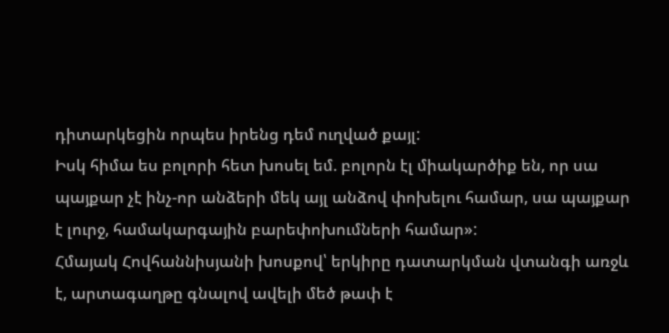դիտարկեցին որպես իրենց դեմ ուղված քայլ:
Իսկ հիմա ես բոլորի հետ խոսել եմ. բոլորն էլ միակարծիք են, որ սա պայքար չէ ինչ-որ անձերի մեկ այլ անձով փոխելու համար, սա պայքար է լուրջ, համակարգային բարեփոխումների համար»:
Հմայակ Հովհաննիսյանի խոսքով՝ երկիրը դատարկման վտանգի առջև է, արտագաղթը գնալով ավելի մեծ թափ է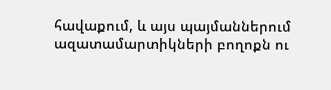հավաքում, և այս պայմաններում ազատամարտիկների բողոքն ու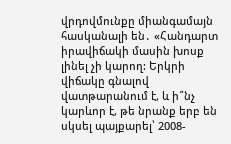վրդովմունքը միանգամայն հասկանալի են․ «Հանդարտ իրավիճակի մասին խոսք լինել չի կարող: Երկրի վիճակը գնալով վատթարանում է, և ի՞նչ կարևոր է, թե նրանք երբ են սկսել պայքարել՝ 2008-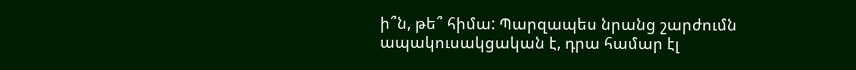ի՞ն, թե՞ հիմա: Պարզապես նրանց շարժումն ապակուսակցական է, դրա համար էլ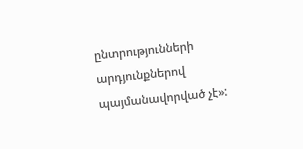ընտրությունների արդյունքներով պայմանավորված չէ»: